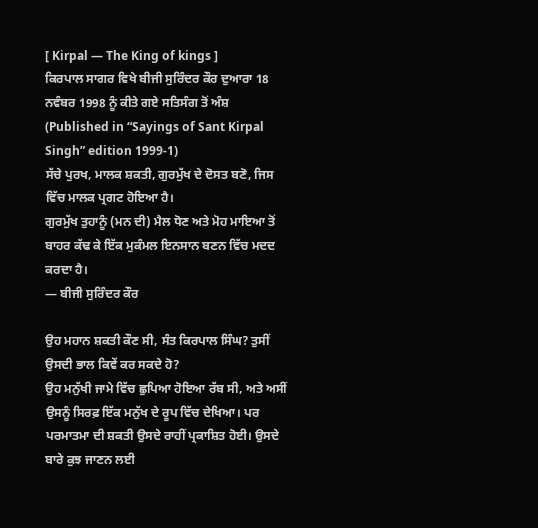[ Kirpal — The King of kings ]
ਕਿਰਪਾਲ ਸਾਗਰ ਵਿਖੇ ਬੀਜੀ ਸੁਰਿੰਦਰ ਕੌਰ ਦੁਆਰਾ 18 ਨਵੰਬਰ 1998 ਨੂੰ ਕੀਤੇ ਗਏ ਸਤਿਸੰਗ ਤੋਂ ਅੰਸ਼
(Published in “Sayings of Sant Kirpal Singh” edition 1999-1)
ਸੱਚੇ ਪੁਰਖ, ਮਾਲਕ ਸ਼ਕਤੀ, ਗੁਰਮੁੱਖ ਦੇ ਦੋਸਤ ਬਣੋ, ਜਿਸ ਵਿੱਚ ਮਾਲਕ ਪ੍ਰਗਟ ਹੋਇਆ ਹੈ।
ਗੁਰਮੁੱਖ ਤੁਹਾਨੂੰ (ਮਨ ਦੀ) ਮੈਲ ਧੋਣ ਅਤੇ ਮੋਹ ਮਾਇਆ ਤੋਂ ਬਾਹਰ ਕੱਢ ਕੇ ਇੱਕ ਮੁਕੰਮਲ ਇਨਸਾਨ ਬਣਨ ਵਿੱਚ ਮਦਦ ਕਰਦਾ ਹੈ।
— ਬੀਜੀ ਸੁਰਿੰਦਰ ਕੌਰ

ਉਹ ਮਹਾਨ ਸ਼ਕਤੀ ਕੌਣ ਸੀ, ਸੰਤ ਕਿਰਪਾਲ ਸਿੰਘ? ਤੁਸੀਂ ਉਸਦੀ ਭਾਲ ਕਿਵੇਂ ਕਰ ਸਕਦੇ ਹੋ?
ਉਹ ਮਨੁੱਖੀ ਜਾਮੇ ਵਿੱਚ ਛੁਪਿਆ ਹੋਇਆ ਰੱਬ ਸੀ, ਅਤੇ ਅਸੀਂ ਉਸਨੂੰ ਸਿਰਫ਼ ਇੱਕ ਮਨੁੱਖ ਦੇ ਰੂਪ ਵਿੱਚ ਦੇਖਿਆ। ਪਰ ਪਰਮਾਤਮਾ ਦੀ ਸ਼ਕਤੀ ਉਸਦੇ ਰਾਹੀਂ ਪ੍ਰਕਾਸ਼ਿਤ ਹੋਈ। ਉਸਦੇ ਬਾਰੇ ਕੁਝ ਜਾਣਨ ਲਈ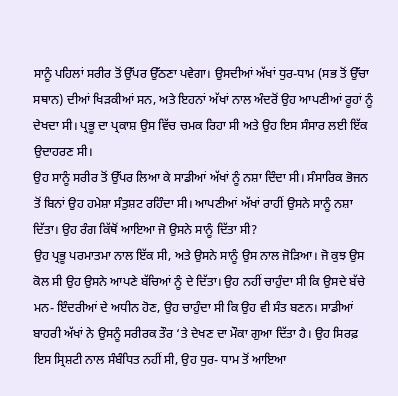ਸਾਨੂੰ ਪਹਿਲਾਂ ਸਰੀਰ ਤੋਂ ਉੱਪਰ ਉੱਠਣਾ ਪਵੇਗਾ। ਉਸਦੀਆਂ ਅੱਖਾਂ ਧੁਰ-ਧਾਮ (ਸਭ ਤੋਂ ਉੱਚਾ ਸਥਾਨ) ਦੀਆਂ ਖਿੜਕੀਆਂ ਸਨ, ਅਤੇ ਇਹਨਾਂ ਅੱਖਾਂ ਨਾਲ ਅੰਦਰੋਂ ਉਹ ਆਪਣੀਆਂ ਰੂਹਾਂ ਨੂੰ ਦੇਖਦਾ ਸੀ। ਪ੍ਰਭੂ ਦਾ ਪ੍ਰਕਾਸ਼ ਉਸ ਵਿੱਚ ਚਮਕ ਰਿਹਾ ਸੀ ਅਤੇ ਉਹ ਇਸ ਸੰਸਾਰ ਲਈ ਇੱਕ ਉਦਾਹਰਣ ਸੀ।
ਉਹ ਸਾਨੂੰ ਸਰੀਰ ਤੋਂ ਉੱਪਰ ਲਿਆ ਕੇ ਸਾਡੀਆਂ ਅੱਖਾਂ ਨੂੰ ਨਸ਼ਾ ਦਿੰਦਾ ਸੀ। ਸੰਸਾਰਿਕ ਭੋਜਨ ਤੋਂ ਬਿਨਾਂ ਉਹ ਹਮੇਸ਼ਾ ਸੰਤੁਸ਼ਟ ਰਹਿੰਦਾ ਸੀ। ਆਪਣੀਆਂ ਅੱਖਾਂ ਰਾਹੀਂ ਉਸਨੇ ਸਾਨੂੰ ਨਸ਼ਾ ਦਿੱਤਾ। ਉਹ ਰੰਗ ਕਿੱਥੋਂ ਆਇਆ ਜੋ ਉਸਨੇ ਸਾਨੂੰ ਦਿੱਤਾ ਸੀ?
ਉਹ ਪ੍ਰਭੂ ਪਰਮਾਤਮਾ ਨਾਲ ਇੱਕ ਸੀ, ਅਤੇ ਉਸਨੇ ਸਾਨੂੰ ਉਸ ਨਾਲ ਜੋੜਿਆ। ਜੋ ਕੁਝ ਉਸ ਕੋਲ ਸੀ ਉਹ ਉਸਨੇ ਆਪਣੇ ਬੱਚਿਆਂ ਨੂੰ ਦੇ ਦਿੱਤਾ। ਉਹ ਨਹੀਂ ਚਾਹੁੰਦਾ ਸੀ ਕਿ ਉਸਦੇ ਬੱਚੇ ਮਨ- ਇੰਦਰੀਆਂ ਦੇ ਅਧੀਨ ਹੋਣ, ਉਹ ਚਾਹੁੰਦਾ ਸੀ ਕਿ ਉਹ ਵੀ ਸੰਤ ਬਣਨ। ਸਾਡੀਆਂ ਬਾਹਰੀ ਅੱਖਾਂ ਨੇ ਉਸਨੂੰ ਸਰੀਰਕ ਤੌਰ ‘ਤੇ ਦੇਖਣ ਦਾ ਮੌਕਾ ਗੁਆ ਦਿੱਤਾ ਹੈ। ਉਹ ਸਿਰਫ਼ ਇਸ ਸ੍ਰਿਸ਼ਟੀ ਨਾਲ ਸੰਬੰਧਿਤ ਨਹੀਂ ਸੀ, ਉਹ ਧੁਰ- ਧਾਮ ਤੋਂ ਆਇਆ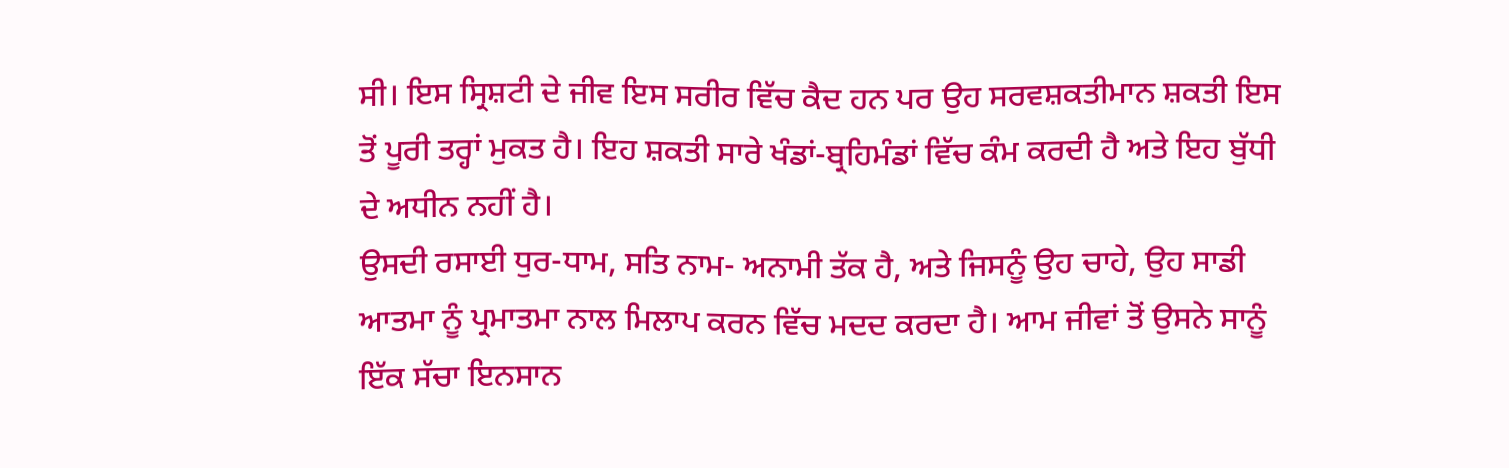ਸੀ। ਇਸ ਸ੍ਰਿਸ਼ਟੀ ਦੇ ਜੀਵ ਇਸ ਸਰੀਰ ਵਿੱਚ ਕੈਦ ਹਨ ਪਰ ਉਹ ਸਰਵਸ਼ਕਤੀਮਾਨ ਸ਼ਕਤੀ ਇਸ ਤੋਂ ਪੂਰੀ ਤਰ੍ਹਾਂ ਮੁਕਤ ਹੈ। ਇਹ ਸ਼ਕਤੀ ਸਾਰੇ ਖੰਡਾਂ-ਬ੍ਰਹਿਮੰਡਾਂ ਵਿੱਚ ਕੰਮ ਕਰਦੀ ਹੈ ਅਤੇ ਇਹ ਬੁੱਧੀ ਦੇ ਅਧੀਨ ਨਹੀਂ ਹੈ।
ਉਸਦੀ ਰਸਾਈ ਧੁਰ-ਧਾਮ, ਸਤਿ ਨਾਮ- ਅਨਾਮੀ ਤੱਕ ਹੈ, ਅਤੇ ਜਿਸਨੂੰ ਉਹ ਚਾਹੇ, ਉਹ ਸਾਡੀ ਆਤਮਾ ਨੂੰ ਪ੍ਰਮਾਤਮਾ ਨਾਲ ਮਿਲਾਪ ਕਰਨ ਵਿੱਚ ਮਦਦ ਕਰਦਾ ਹੈ। ਆਮ ਜੀਵਾਂ ਤੋਂ ਉਸਨੇ ਸਾਨੂੰ ਇੱਕ ਸੱਚਾ ਇਨਸਾਨ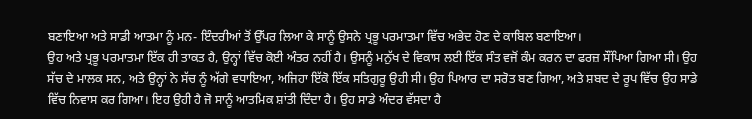ਬਣਾਇਆ ਅਤੇ ਸਾਡੀ ਆਤਮਾ ਨੂੰ ਮਨ- ਇੰਦਰੀਆਂ ਤੋਂ ਉੱਪਰ ਲਿਆ ਕੇ ਸਾਨੂੰ ਉਸਨੇ ਪ੍ਰਭੂ ਪਰਮਾਤਮਾ ਵਿੱਚ ਅਭੇਦ ਹੋਣ ਦੇ ਕਾਬਿਲ ਬਣਾਇਆ।
ਉਹ ਅਤੇ ਪ੍ਰਭੂ ਪਰਮਾਤਮਾ ਇੱਕ ਹੀ ਤਾਕਤ ਹੈ, ਉਨ੍ਹਾਂ ਵਿੱਚ ਕੋਈ ਅੰਤਰ ਨਹੀਂ ਹੈ। ਉਸਨੂੰ ਮਨੁੱਖ ਦੇ ਵਿਕਾਸ ਲਈ ਇੱਕ ਸੰਤ ਵਜੋਂ ਕੰਮ ਕਰਨ ਦਾ ਫਰਜ਼ ਸੌਂਪਿਆ ਗਿਆ ਸੀ। ਉਹ ਸੱਚ ਦੇ ਮਾਲਕ ਸਨ, ਅਤੇ ਉਨ੍ਹਾਂ ਨੇ ਸੱਚ ਨੂੰ ਅੱਗੇ ਵਧਾਇਆ, ਅਜਿਹਾ ਇੱਕੋ ਇੱਕ ਸਤਿਗੁਰੂ ਉਹੀ ਸੀ। ਉਹ ਪਿਆਰ ਦਾ ਸਰੋਤ ਬਣ ਗਿਆ, ਅਤੇ ਸ਼ਬਦ ਦੇ ਰੂਪ ਵਿੱਚ ਉਹ ਸਾਡੇ ਵਿੱਚ ਨਿਵਾਸ ਕਰ ਗਿਆ। ਇਹ ਉਹੀ ਹੈ ਜੋ ਸਾਨੂੰ ਆਤਮਿਕ ਸ਼ਾਂਤੀ ਦਿੰਦਾ ਹੈ। ਉਹ ਸਾਡੇ ਅੰਦਰ ਵੱਸਦਾ ਹੈ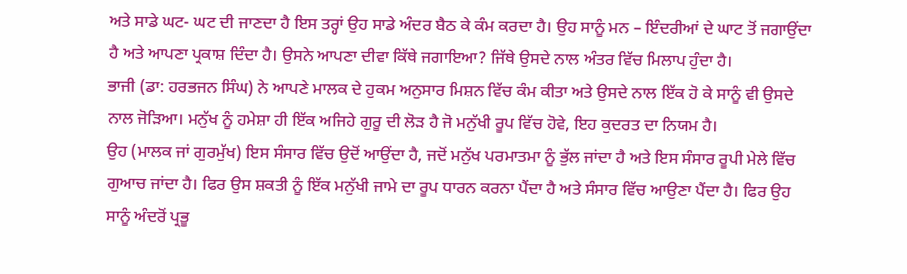ਅਤੇ ਸਾਡੇ ਘਟ- ਘਟ ਦੀ ਜਾਣਦਾ ਹੈ ਇਸ ਤਰ੍ਹਾਂ ਉਹ ਸਾਡੇ ਅੰਦਰ ਬੈਠ ਕੇ ਕੰਮ ਕਰਦਾ ਹੈ। ਉਹ ਸਾਨੂੰ ਮਨ – ਇੰਦਰੀਆਂ ਦੇ ਘਾਟ ਤੋਂ ਜਗਾਉਂਦਾ ਹੈ ਅਤੇ ਆਪਣਾ ਪ੍ਰਕਾਸ਼ ਦਿੰਦਾ ਹੈ। ਉਸਨੇ ਆਪਣਾ ਦੀਵਾ ਕਿੱਥੇ ਜਗਾਇਆ? ਜਿੱਥੇ ਉਸਦੇ ਨਾਲ ਅੰਤਰ ਵਿੱਚ ਮਿਲਾਪ ਹੁੰਦਾ ਹੈ।
ਭਾਜੀ (ਡਾ: ਹਰਭਜਨ ਸਿੰਘ) ਨੇ ਆਪਣੇ ਮਾਲਕ ਦੇ ਹੁਕਮ ਅਨੁਸਾਰ ਮਿਸ਼ਨ ਵਿੱਚ ਕੰਮ ਕੀਤਾ ਅਤੇ ਉਸਦੇ ਨਾਲ ਇੱਕ ਹੋ ਕੇ ਸਾਨੂੰ ਵੀ ਉਸਦੇ ਨਾਲ ਜੋੜਿਆ। ਮਨੁੱਖ ਨੂੰ ਹਮੇਸ਼ਾ ਹੀ ਇੱਕ ਅਜਿਹੇ ਗੁਰੂ ਦੀ ਲੋੜ ਹੈ ਜੋ ਮਨੁੱਖੀ ਰੂਪ ਵਿੱਚ ਹੋਵੇ, ਇਹ ਕੁਦਰਤ ਦਾ ਨਿਯਮ ਹੈ।
ਉਹ (ਮਾਲਕ ਜਾਂ ਗੁਰਮੁੱਖ) ਇਸ ਸੰਸਾਰ ਵਿੱਚ ਉਦੋਂ ਆਉਂਦਾ ਹੈ, ਜਦੋਂ ਮਨੁੱਖ ਪਰਮਾਤਮਾ ਨੂੰ ਭੁੱਲ ਜਾਂਦਾ ਹੈ ਅਤੇ ਇਸ ਸੰਸਾਰ ਰੂਪੀ ਮੇਲੇ ਵਿੱਚ ਗੁਆਚ ਜਾਂਦਾ ਹੈ। ਫਿਰ ਉਸ ਸ਼ਕਤੀ ਨੂੰ ਇੱਕ ਮਨੁੱਖੀ ਜਾਮੇ ਦਾ ਰੂਪ ਧਾਰਨ ਕਰਨਾ ਪੈਂਦਾ ਹੈ ਅਤੇ ਸੰਸਾਰ ਵਿੱਚ ਆਉਣਾ ਪੈਂਦਾ ਹੈ। ਫਿਰ ਉਹ ਸਾਨੂੰ ਅੰਦਰੋਂ ਪ੍ਰਭੂ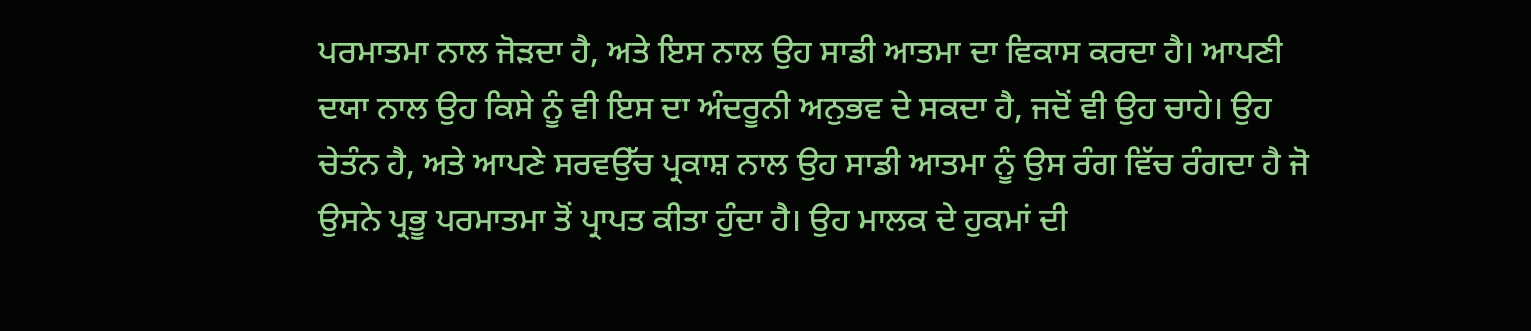ਪਰਮਾਤਮਾ ਨਾਲ ਜੋੜਦਾ ਹੈ, ਅਤੇ ਇਸ ਨਾਲ ਉਹ ਸਾਡੀ ਆਤਮਾ ਦਾ ਵਿਕਾਸ ਕਰਦਾ ਹੈ। ਆਪਣੀ ਦਯਾ ਨਾਲ ਉਹ ਕਿਸੇ ਨੂੰ ਵੀ ਇਸ ਦਾ ਅੰਦਰੂਨੀ ਅਨੁਭਵ ਦੇ ਸਕਦਾ ਹੈ, ਜਦੋਂ ਵੀ ਉਹ ਚਾਹੇ। ਉਹ ਚੇਤੰਨ ਹੈ, ਅਤੇ ਆਪਣੇ ਸਰਵਉੱਚ ਪ੍ਰਕਾਸ਼ ਨਾਲ ਉਹ ਸਾਡੀ ਆਤਮਾ ਨੂੰ ਉਸ ਰੰਗ ਵਿੱਚ ਰੰਗਦਾ ਹੈ ਜੋ ਉਸਨੇ ਪ੍ਰਭੂ ਪਰਮਾਤਮਾ ਤੋਂ ਪ੍ਰਾਪਤ ਕੀਤਾ ਹੁੰਦਾ ਹੈ। ਉਹ ਮਾਲਕ ਦੇ ਹੁਕਮਾਂ ਦੀ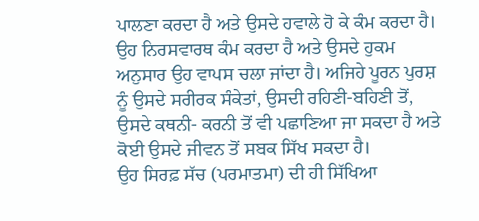ਪਾਲਣਾ ਕਰਦਾ ਹੈ ਅਤੇ ਉਸਦੇ ਹਵਾਲੇ ਹੋ ਕੇ ਕੰਮ ਕਰਦਾ ਹੈ। ਉਹ ਨਿਰਸਵਾਰਥ ਕੰਮ ਕਰਦਾ ਹੈ ਅਤੇ ਉਸਦੇ ਹੁਕਮ ਅਨੁਸਾਰ ਉਹ ਵਾਪਸ ਚਲਾ ਜਾਂਦਾ ਹੈ। ਅਜਿਹੇ ਪੂਰਨ ਪੁਰਸ਼ ਨੂੰ ਉਸਦੇ ਸਰੀਰਕ ਸੰਕੇਤਾਂ, ਉਸਦੀ ਰਹਿਣੀ-ਬਹਿਣੀ ਤੋਂ, ਉਸਦੇ ਕਥਨੀ- ਕਰਨੀ ਤੋਂ ਵੀ ਪਛਾਣਿਆ ਜਾ ਸਕਦਾ ਹੈ ਅਤੇ ਕੋਈ ਉਸਦੇ ਜੀਵਨ ਤੋਂ ਸਬਕ ਸਿੱਖ ਸਕਦਾ ਹੈ।
ਉਹ ਸਿਰਫ਼ ਸੱਚ (ਪਰਮਾਤਮਾ) ਦੀ ਹੀ ਸਿੱਖਿਆ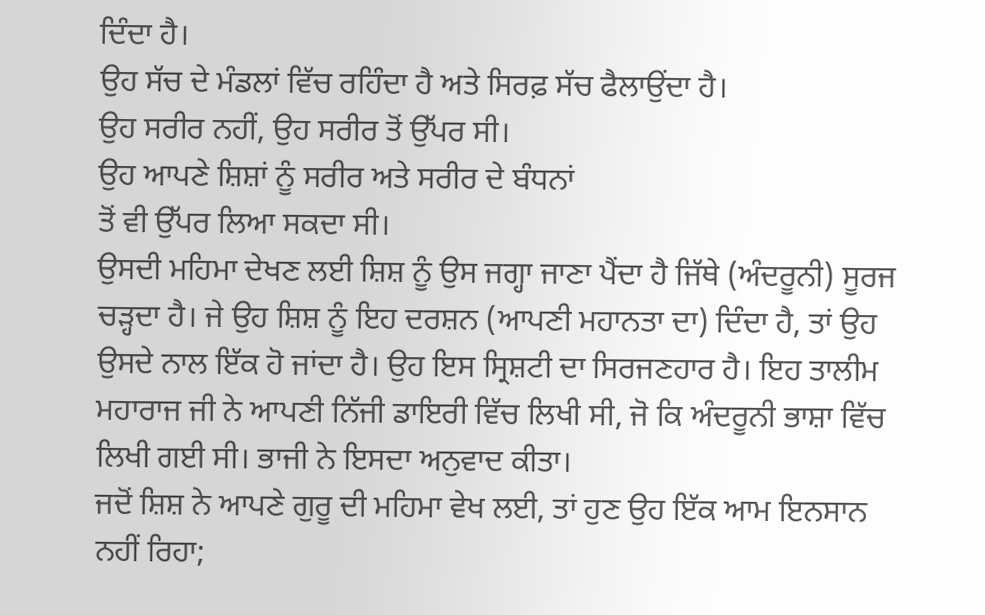ਦਿੰਦਾ ਹੈ।
ਉਹ ਸੱਚ ਦੇ ਮੰਡਲਾਂ ਵਿੱਚ ਰਹਿੰਦਾ ਹੈ ਅਤੇ ਸਿਰਫ਼ ਸੱਚ ਫੈਲਾਉਂਦਾ ਹੈ।
ਉਹ ਸਰੀਰ ਨਹੀਂ, ਉਹ ਸਰੀਰ ਤੋਂ ਉੱਪਰ ਸੀ।
ਉਹ ਆਪਣੇ ਸ਼ਿਸ਼ਾਂ ਨੂੰ ਸਰੀਰ ਅਤੇ ਸਰੀਰ ਦੇ ਬੰਧਨਾਂ
ਤੋਂ ਵੀ ਉੱਪਰ ਲਿਆ ਸਕਦਾ ਸੀ।
ਉਸਦੀ ਮਹਿਮਾ ਦੇਖਣ ਲਈ ਸ਼ਿਸ਼ ਨੂੰ ਉਸ ਜਗ੍ਹਾ ਜਾਣਾ ਪੈਂਦਾ ਹੈ ਜਿੱਥੇ (ਅੰਦਰੂਨੀ) ਸੂਰਜ ਚੜ੍ਹਦਾ ਹੈ। ਜੇ ਉਹ ਸ਼ਿਸ਼ ਨੂੰ ਇਹ ਦਰਸ਼ਨ (ਆਪਣੀ ਮਹਾਨਤਾ ਦਾ) ਦਿੰਦਾ ਹੈ, ਤਾਂ ਉਹ ਉਸਦੇ ਨਾਲ ਇੱਕ ਹੋ ਜਾਂਦਾ ਹੈ। ਉਹ ਇਸ ਸ੍ਰਿਸ਼ਟੀ ਦਾ ਸਿਰਜਣਹਾਰ ਹੈ। ਇਹ ਤਾਲੀਮ ਮਹਾਰਾਜ ਜੀ ਨੇ ਆਪਣੀ ਨਿੱਜੀ ਡਾਇਰੀ ਵਿੱਚ ਲਿਖੀ ਸੀ, ਜੋ ਕਿ ਅੰਦਰੂਨੀ ਭਾਸ਼ਾ ਵਿੱਚ ਲਿਖੀ ਗਈ ਸੀ। ਭਾਜੀ ਨੇ ਇਸਦਾ ਅਨੁਵਾਦ ਕੀਤਾ।
ਜਦੋਂ ਸ਼ਿਸ਼ ਨੇ ਆਪਣੇ ਗੁਰੂ ਦੀ ਮਹਿਮਾ ਵੇਖ ਲਈ, ਤਾਂ ਹੁਣ ਉਹ ਇੱਕ ਆਮ ਇਨਸਾਨ ਨਹੀਂ ਰਿਹਾ;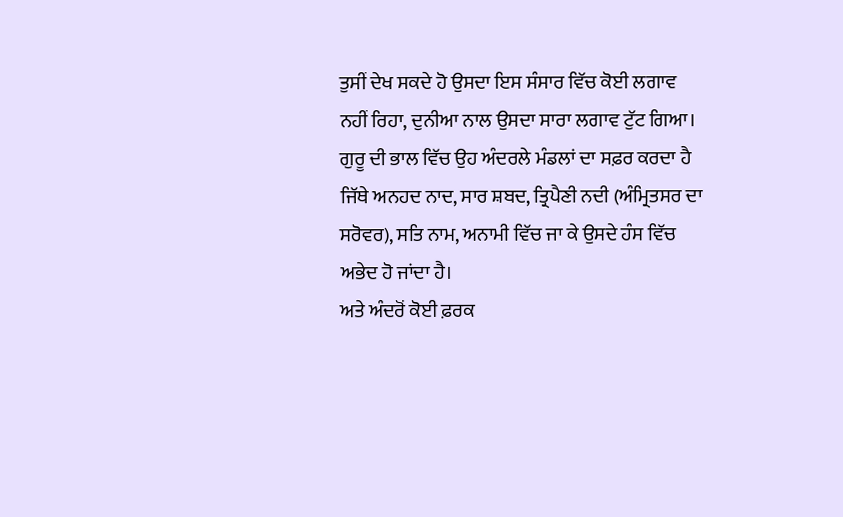ਤੁਸੀਂ ਦੇਖ ਸਕਦੇ ਹੋ ਉਸਦਾ ਇਸ ਸੰਸਾਰ ਵਿੱਚ ਕੋਈ ਲਗਾਵ ਨਹੀਂ ਰਿਹਾ, ਦੁਨੀਆ ਨਾਲ ਉਸਦਾ ਸਾਰਾ ਲਗਾਵ ਟੁੱਟ ਗਿਆ। ਗੁਰੂ ਦੀ ਭਾਲ ਵਿੱਚ ਉਹ ਅੰਦਰਲੇ ਮੰਡਲਾਂ ਦਾ ਸਫ਼ਰ ਕਰਦਾ ਹੈ ਜਿੱਥੇ ਅਨਹਦ ਨਾਦ, ਸਾਰ ਸ਼ਬਦ, ਤ੍ਰਿਪੈਣੀ ਨਦੀ (ਅੰਮ੍ਰਿਤਸਰ ਦਾ ਸਰੋਵਰ), ਸਤਿ ਨਾਮ, ਅਨਾਮੀ ਵਿੱਚ ਜਾ ਕੇ ਉਸਦੇ ਹੰਸ ਵਿੱਚ ਅਭੇਦ ਹੋ ਜਾਂਦਾ ਹੈ।
ਅਤੇ ਅੰਦਰੋਂ ਕੋਈ ਫ਼ਰਕ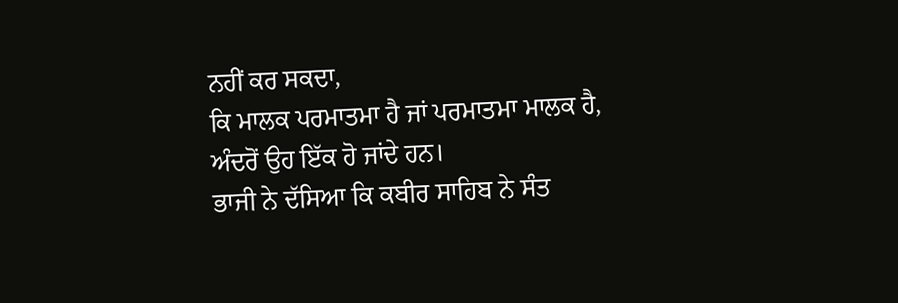ਨਹੀਂ ਕਰ ਸਕਦਾ,
ਕਿ ਮਾਲਕ ਪਰਮਾਤਮਾ ਹੈ ਜਾਂ ਪਰਮਾਤਮਾ ਮਾਲਕ ਹੈ,
ਅੰਦਰੋਂ ਉਹ ਇੱਕ ਹੋ ਜਾਂਦੇ ਹਨ।
ਭਾਜੀ ਨੇ ਦੱਸਿਆ ਕਿ ਕਬੀਰ ਸਾਹਿਬ ਨੇ ਸੰਤ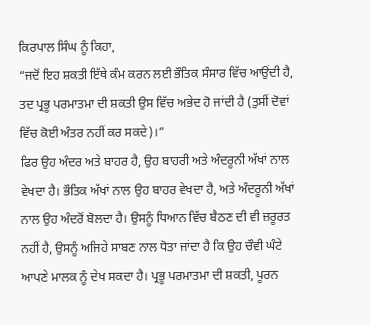ਕਿਰਪਾਲ ਸਿੰਘ ਨੂੰ ਕਿਹਾ,
“ਜਦੋਂ ਇਹ ਸ਼ਕਤੀ ਇੱਥੇ ਕੰਮ ਕਰਨ ਲਈ ਭੌਤਿਕ ਸੰਸਾਰ ਵਿੱਚ ਆਉਂਦੀ ਹੈ,
ਤਦ ਪ੍ਰਭੂ ਪਰਮਾਤਮਾ ਦੀ ਸ਼ਕਤੀ ਉਸ ਵਿੱਚ ਅਭੇਦ ਹੋ ਜਾਂਦੀ ਹੈ (ਤੁਸੀਂ ਦੋਵਾਂ ਵਿੱਚ ਕੋਈ ਅੰਤਰ ਨਹੀਂ ਕਰ ਸਕਦੇ)।”
ਫਿਰ ਉਹ ਅੰਦਰ ਅਤੇ ਬਾਹਰ ਹੈ, ਉਹ ਬਾਹਰੀ ਅਤੇ ਅੰਦਰੂਨੀ ਅੱਖਾਂ ਨਾਲ ਵੇਖਦਾ ਹੈ। ਭੌਤਿਕ ਅੱਖਾਂ ਨਾਲ ਉਹ ਬਾਹਰ ਵੇਖਦਾ ਹੈ, ਅਤੇ ਅੰਦਰੂਨੀ ਅੱਖਾਂ ਨਾਲ ਉਹ ਅੰਦਰੋਂ ਬੋਲਦਾ ਹੈ। ਉਸਨੂੰ ਧਿਆਨ ਵਿੱਚ ਬੈਠਣ ਦੀ ਵੀ ਜ਼ਰੂਰਤ ਨਹੀਂ ਹੈ, ਉਸਨੂੰ ਅਜਿਹੇ ਸਾਬਣ ਨਾਲ ਧੋਤਾ ਜਾਂਦਾ ਹੈ ਕਿ ਉਹ ਚੌਵੀ ਘੰਟੇ ਆਪਣੇ ਮਾਲਕ ਨੂੰ ਦੇਖ ਸਕਦਾ ਹੈ। ਪ੍ਰਭੂ ਪਰਮਾਤਮਾ ਦੀ ਸ਼ਕਤੀ, ਪੂਰਨ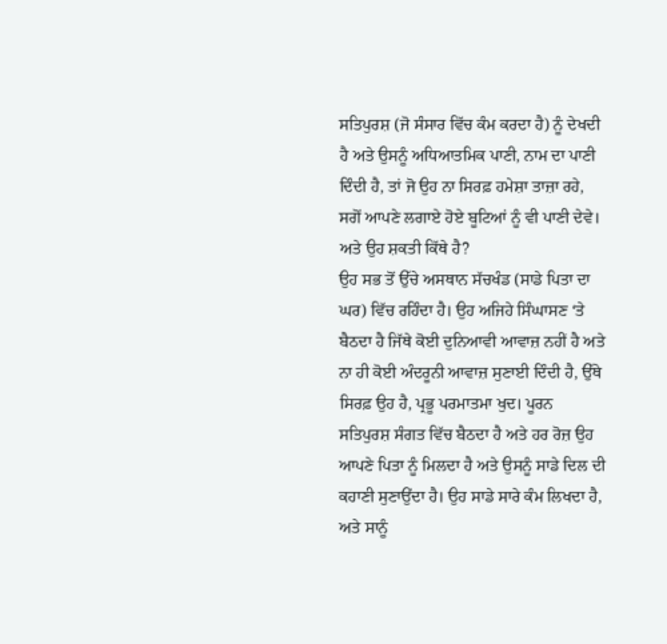ਸਤਿਪੁਰਸ਼ (ਜੋ ਸੰਸਾਰ ਵਿੱਚ ਕੰਮ ਕਰਦਾ ਹੈ) ਨੂੰ ਦੇਖਦੀ ਹੈ ਅਤੇ ਉਸਨੂੰ ਅਧਿਆਤਮਿਕ ਪਾਣੀ, ਨਾਮ ਦਾ ਪਾਣੀ ਦਿੰਦੀ ਹੈ, ਤਾਂ ਜੋ ਉਹ ਨਾ ਸਿਰਫ਼ ਹਮੇਸ਼ਾ ਤਾਜ਼ਾ ਰਹੇ, ਸਗੋਂ ਆਪਣੇ ਲਗਾਏ ਹੋਏ ਬੂਟਿਆਂ ਨੂੰ ਵੀ ਪਾਣੀ ਦੇਵੇ।
ਅਤੇ ਉਹ ਸ਼ਕਤੀ ਕਿੱਥੇ ਹੈ?
ਉਹ ਸਭ ਤੋਂ ਉੱਚੇ ਅਸਥਾਨ ਸੱਚਖੰਡ (ਸਾਡੇ ਪਿਤਾ ਦਾ ਘਰ) ਵਿੱਚ ਰਹਿੰਦਾ ਹੈ। ਉਹ ਅਜਿਹੇ ਸਿੰਘਾਸਣ ‘ਤੇ ਬੈਠਦਾ ਹੈ ਜਿੱਥੇ ਕੋਈ ਦੁਨਿਆਵੀ ਆਵਾਜ਼ ਨਹੀਂ ਹੈ ਅਤੇ ਨਾ ਹੀ ਕੋਈ ਅੰਦਰੂਨੀ ਆਵਾਜ਼ ਸੁਣਾਈ ਦਿੰਦੀ ਹੈ, ਉੱਥੇ ਸਿਰਫ਼ ਉਹ ਹੈ, ਪ੍ਰਭੂ ਪਰਮਾਤਮਾ ਖੁਦ। ਪੂਰਨ ਸਤਿਪੁਰਸ਼ ਸੰਗਤ ਵਿੱਚ ਬੈਠਦਾ ਹੈ ਅਤੇ ਹਰ ਰੋਜ਼ ਉਹ ਆਪਣੇ ਪਿਤਾ ਨੂੰ ਮਿਲਦਾ ਹੈ ਅਤੇ ਉਸਨੂੰ ਸਾਡੇ ਦਿਲ ਦੀ ਕਹਾਣੀ ਸੁਣਾਉਂਦਾ ਹੈ। ਉਹ ਸਾਡੇ ਸਾਰੇ ਕੰਮ ਲਿਖਦਾ ਹੈ, ਅਤੇ ਸਾਨੂੰ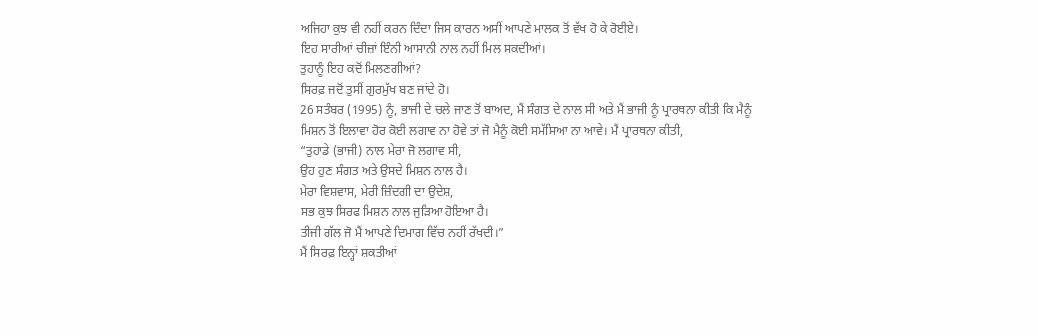ਅਜਿਹਾ ਕੁਝ ਵੀ ਨਹੀਂ ਕਰਨ ਦਿੰਦਾ ਜਿਸ ਕਾਰਨ ਅਸੀਂ ਆਪਣੇ ਮਾਲਕ ਤੋਂ ਵੱਖ ਹੋ ਕੇ ਰੋਈਏ।
ਇਹ ਸਾਰੀਆਂ ਚੀਜ਼ਾਂ ਇੰਨੀ ਆਸਾਨੀ ਨਾਲ ਨਹੀਂ ਮਿਲ ਸਕਦੀਆਂ।
ਤੁਹਾਨੂੰ ਇਹ ਕਦੋਂ ਮਿਲਣਗੀਆਂ?
ਸਿਰਫ਼ ਜਦੋਂ ਤੁਸੀਂ ਗੁਰਮੁੱਖ ਬਣ ਜਾਂਦੇ ਹੋ।
26 ਸਤੰਬਰ (1995) ਨੂੰ, ਭਾਜੀ ਦੇ ਚਲੇ ਜਾਣ ਤੋਂ ਬਾਅਦ, ਮੈਂ ਸੰਗਤ ਦੇ ਨਾਲ ਸੀ ਅਤੇ ਮੈਂ ਭਾਜੀ ਨੂੰ ਪ੍ਰਾਰਥਨਾ ਕੀਤੀ ਕਿ ਮੈਨੂੰ ਮਿਸ਼ਨ ਤੋਂ ਇਲਾਵਾ ਹੋਰ ਕੋਈ ਲਗਾਵ ਨਾ ਹੋਵੇ ਤਾਂ ਜੋ ਮੈਨੂੰ ਕੋਈ ਸਮੱਸਿਆ ਨਾ ਆਵੇ। ਮੈਂ ਪ੍ਰਾਰਥਨਾ ਕੀਤੀ,
“ਤੁਹਾਡੇ (ਭਾਜੀ) ਨਾਲ ਮੇਰਾ ਜੋ ਲਗਾਵ ਸੀ,
ਉਹ ਹੁਣ ਸੰਗਤ ਅਤੇ ਉਸਦੇ ਮਿਸ਼ਨ ਨਾਲ ਹੈ।
ਮੇਰਾ ਵਿਸ਼ਵਾਸ, ਮੇਰੀ ਜ਼ਿੰਦਗੀ ਦਾ ਉਦੇਸ਼,
ਸਭ ਕੁਝ ਸਿਰਫ ਮਿਸ਼ਨ ਨਾਲ ਜੁੜਿਆ ਹੋਇਆ ਹੈ।
ਤੀਜੀ ਗੱਲ ਜੋ ਮੈਂ ਆਪਣੇ ਦਿਮਾਗ ਵਿੱਚ ਨਹੀਂ ਰੱਖਦੀ।”
ਮੈਂ ਸਿਰਫ਼ ਇਨ੍ਹਾਂ ਸ਼ਕਤੀਆਂ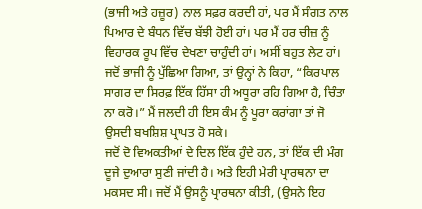(ਭਾਜੀ ਅਤੇ ਹਜ਼ੂਰ) ਨਾਲ ਸਫ਼ਰ ਕਰਦੀ ਹਾਂ, ਪਰ ਮੈਂ ਸੰਗਤ ਨਾਲ ਪਿਆਰ ਦੇ ਬੰਧਨ ਵਿੱਚ ਬੱਝੀ ਹੋਈ ਹਾਂ। ਪਰ ਮੈਂ ਹਰ ਚੀਜ਼ ਨੂੰ ਵਿਹਾਰਕ ਰੂਪ ਵਿੱਚ ਦੇਖਣਾ ਚਾਹੁੰਦੀ ਹਾਂ। ਅਸੀਂ ਬਹੁਤ ਲੇਟ ਹਾਂ। ਜਦੋਂ ਭਾਜੀ ਨੂੰ ਪੁੱਛਿਆ ਗਿਆ, ਤਾਂ ਉਨ੍ਹਾਂ ਨੇ ਕਿਹਾ, “ਕਿਰਪਾਲ ਸਾਗਰ ਦਾ ਸਿਰਫ਼ ਇੱਕ ਹਿੱਸਾ ਹੀ ਅਧੂਰਾ ਰਹਿ ਗਿਆ ਹੈ, ਚਿੰਤਾ ਨਾ ਕਰੋ।” ਮੈਂ ਜਲਦੀ ਹੀ ਇਸ ਕੰਮ ਨੂੰ ਪੂਰਾ ਕਰਾਂਗਾ ਤਾਂ ਜੋ ਉਸਦੀ ਬਖਸ਼ਿਸ਼ ਪ੍ਰਾਪਤ ਹੋ ਸਕੇ।
ਜਦੋਂ ਦੋ ਵਿਅਕਤੀਆਂ ਦੇ ਦਿਲ ਇੱਕ ਹੁੰਦੇ ਹਨ, ਤਾਂ ਇੱਕ ਦੀ ਮੰਗ ਦੂਜੇ ਦੁਆਰਾ ਸੁਣੀ ਜਾਂਦੀ ਹੈ। ਅਤੇ ਇਹੀ ਮੇਰੀ ਪ੍ਰਾਰਥਨਾ ਦਾ ਮਕਸਦ ਸੀ। ਜਦੋਂ ਮੈਂ ਉਸਨੂੰ ਪ੍ਰਾਰਥਨਾ ਕੀਤੀ, (ਉਸਨੇ ਇਹ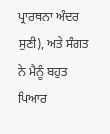ਪ੍ਰਾਰਥਨਾ ਅੰਦਰ ਸੁਣੀ), ਅਤੇ ਸੰਗਤ ਨੇ ਮੈਨੂੰ ਬਹੁਤ ਪਿਆਰ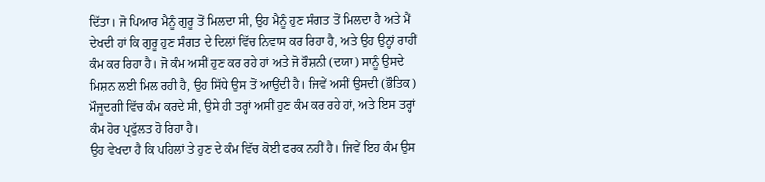ਦਿੱਤਾ। ਜੋ ਪਿਆਰ ਮੈਨੂੰ ਗੁਰੂ ਤੋਂ ਮਿਲਦਾ ਸੀ, ਉਹ ਮੈਨੂੰ ਹੁਣ ਸੰਗਤ ਤੋਂ ਮਿਲਦਾ ਹੈ ਅਤੇ ਮੈਂ ਦੇਖਦੀ ਹਾਂ ਕਿ ਗੁਰੂ ਹੁਣ ਸੰਗਤ ਦੇ ਦਿਲਾਂ ਵਿੱਚ ਨਿਵਾਸ ਕਰ ਰਿਹਾ ਹੈ, ਅਤੇ ਉਹ ਉਨ੍ਹਾਂ ਰਾਹੀਂ ਕੰਮ ਕਰ ਰਿਹਾ ਹੈ। ਜੋ ਕੰਮ ਅਸੀਂ ਹੁਣ ਕਰ ਰਹੇ ਹਾਂ ਅਤੇ ਜੋ ਰੌਸ਼ਨੀ (ਦਯਾ) ਸਾਨੂੰ ਉਸਦੇ ਮਿਸ਼ਨ ਲਈ ਮਿਲ ਰਹੀ ਹੈ, ਉਹ ਸਿੱਧੇ ਉਸ ਤੋਂ ਆਉਂਦੀ ਹੈ। ਜਿਵੇਂ ਅਸੀਂ ਉਸਦੀ (ਭੌਤਿਕ) ਮੌਜੂਦਗੀ ਵਿੱਚ ਕੰਮ ਕਰਦੇ ਸੀ, ਉਸੇ ਹੀ ਤਰ੍ਹਾਂ ਅਸੀਂ ਹੁਣ ਕੰਮ ਕਰ ਰਹੇ ਹਾਂ, ਅਤੇ ਇਸ ਤਰ੍ਹਾਂ ਕੰਮ ਹੋਰ ਪ੍ਰਫੁੱਲਤ ਹੋ ਰਿਹਾ ਹੈ।
ਉਹ ਵੇਖਦਾ ਹੈ ਕਿ ਪਹਿਲਾਂ ਤੇ ਹੁਣ ਦੇ ਕੰਮ ਵਿੱਚ ਕੋਈ ਫਰਕ ਨਹੀਂ ਹੈ। ਜਿਵੇਂ ਇਹ ਕੰਮ ਉਸ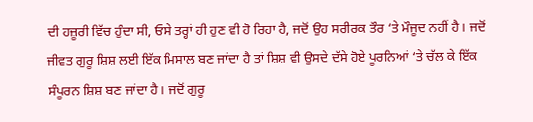ਦੀ ਹਜ਼ੂਰੀ ਵਿੱਚ ਹੁੰਦਾ ਸੀ, ਓਸੇ ਤਰ੍ਹਾਂ ਹੀ ਹੁਣ ਵੀ ਹੋ ਰਿਹਾ ਹੈ, ਜਦੋਂ ਉਹ ਸਰੀਰਕ ਤੌਰ ‘ਤੇ ਮੌਜੂਦ ਨਹੀਂ ਹੈ। ਜਦੋਂ ਜੀਵਤ ਗੁਰੂ ਸ਼ਿਸ਼ ਲਈ ਇੱਕ ਮਿਸਾਲ ਬਣ ਜਾਂਦਾ ਹੈ ਤਾਂ ਸ਼ਿਸ਼ ਵੀ ਉਸਦੇ ਦੱਸੇ ਹੋਏ ਪੂਰਨਿਆਂ ‘ਤੇ ਚੱਲ ਕੇ ਇੱਕ ਸੰਪੂਰਨ ਸ਼ਿਸ਼ ਬਣ ਜਾਂਦਾ ਹੈ। ਜਦੋਂ ਗੁਰੂ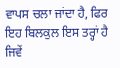ਵਾਪਸ ਚਲਾ ਜਾਂਦਾ ਹੈ, ਫਿਰ ਇਹ ਬਿਲਕੁਲ ਇਸ ਤਰ੍ਹਾਂ ਹੈ ਜਿਵੇਂ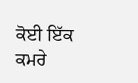ਕੋਈ ਇੱਕ ਕਮਰੇ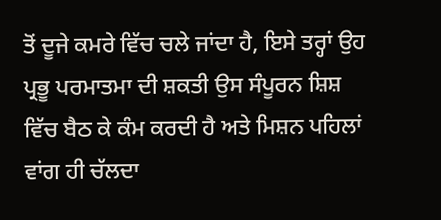ਤੋਂ ਦੂਜੇ ਕਮਰੇ ਵਿੱਚ ਚਲੇ ਜਾਂਦਾ ਹੈ, ਇਸੇ ਤਰ੍ਹਾਂ ਉਹ ਪ੍ਰਭੂ ਪਰਮਾਤਮਾ ਦੀ ਸ਼ਕਤੀ ਉਸ ਸੰਪੂਰਨ ਸ਼ਿਸ਼ ਵਿੱਚ ਬੈਠ ਕੇ ਕੰਮ ਕਰਦੀ ਹੈ ਅਤੇ ਮਿਸ਼ਨ ਪਹਿਲਾਂ ਵਾਂਗ ਹੀ ਚੱਲਦਾ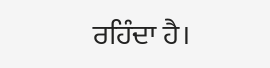ਰਹਿੰਦਾ ਹੈ।